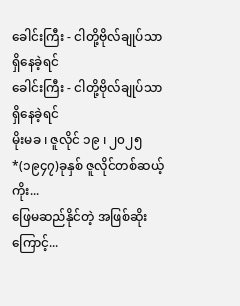ခေါင်းကြီး - ငါတို့ဗိုလ်ချုပ်သာ ရှိနေခဲ့ရင်
ခေါင်းကြီး - ငါတို့ဗိုလ်ချုပ်သာ ရှိနေခဲ့ရင်
မိုးမခ ၊ ဇူလိုင် ၁၉ ၊ ၂၀၂၅
*(၁၉၄၇)ခုနှစ် ဇူလိုင်တစ်ဆယ့်ကိုး...
ဖြေမဆည်နိုင်တဲ့ အဖြစ်ဆိုးကြောင့်...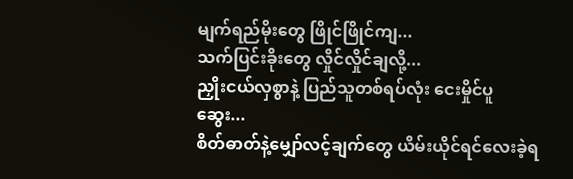မျက်ရည်မိုးတွေ ဖြိုင်ဖြိုင်ကျ...
သက်ပြင်းခိုးတွေ လှိုင်လှိုင်ချလို့...
ညှိုးငယ်လှစွာနဲ့ ပြည်သူတစ်ရပ်လုံး ငေးမှိုင်ပူဆွေး...
စိတ်ဓာတ်နဲ့မျှော်လင့်ချက်တွေ ယိမ်းယိုင်ရင်လေးခဲ့ရ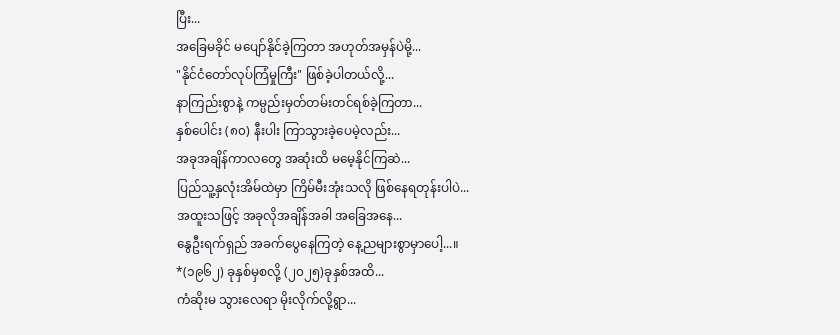ပြီး...
အခြေမခိုင် မပျော်နိုင်ခဲ့ကြတာ အဟုတ်အမှန်ပဲမို့...
"နိုင်ငံတော်လုပ်ကြံမှုကြီး" ဖြစ်ခဲ့ပါတယ်လို့...
နာကြည်းစွာနဲ့ ကမ္ပည်းမှတ်တမ်းတင်ရစ်ခဲ့ကြတာ...
နှစ်ပေါင်း (၈၀) နီးပါး ကြာသွားခဲ့ပေမဲ့လည်း...
အခုအချိန်ကာလတွေ အဆုံးထိ မမေ့နိုင်ကြဆဲ...
ပြည်သူ့နှလုံးအိမ်ထဲမှာ ကြိမ်မီးအုံးသလို ဖြစ်နေရတုန်းပါပဲ...
အထူးသဖြင့် အခုလိုအချိန်အခါ အခြေအနေ...
နွေဦးရက်ရှည် အခက်ပွေနေကြတဲ့ နေ့ညများစွာမှာပေါ့...။
*(၁၉၆၂) ခုနှစ်မှစလို့ (၂၀၂၅)ခုနှစ်အထိ...
ကံဆိုးမ သွားလေရာ မိုးလိုက်လို့ရွာ...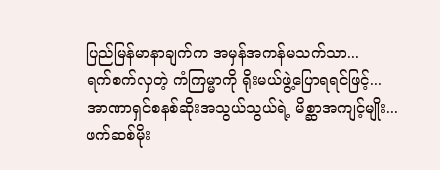ပြည်မြန်မာနာချက်က အမှန်အကန်မသက်သာ...
ရက်စက်လှတဲ့ ကံကြမ္မာကို ရိုးမယ်ဖွဲ့ပြောရရင်ဖြင့်...
အာဏာရှင်စနစ်ဆိုးအသွယ်သွယ်ရဲ့ မိစ္ဆာအကျင့်မျိုး...
ဖက်ဆစ်မိုး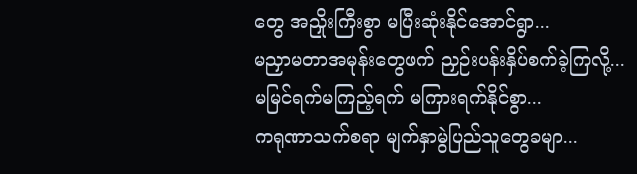တွေ အညှိုးကြီးစွာ မပြီးဆုံးနိုင်အောင်ရွာ...
မညှာမတာအမုန်းတွေဖက် ညှဉ်းပန်းနှိပ်စက်ခဲ့ကြလို့...
မမြင်ရက်မကြည့်ရက် မကြားရက်နိုင်စွာ...
ကရုဏာသက်စရာ မျက်နှာမွဲပြည်သူတွေခမျာ...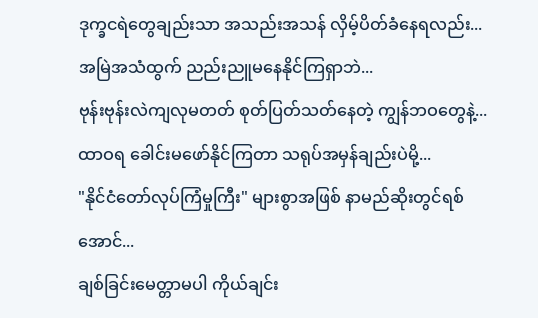ဒုက္ခငရဲတွေချည်းသာ အသည်းအသန် လှိမ့်ပိတ်ခံနေရလည်း...
အမြဲအသံထွက် ညည်းညူမနေနိုင်ကြရှာဘဲ...
ဗုန်းဗုန်းလဲကျလုမတတ် စုတ်ပြတ်သတ်နေတဲ့ ကျွန်ဘဝတွေနဲ့...
ထာဝရ ခေါင်းမဖော်နိုင်ကြတာ သရုပ်အမှန်ချည်းပဲမို့...
"နိုင်ငံတော်လုပ်ကြံမှုကြီး" များစွာအဖြစ် နာမည်ဆိုးတွင်ရစ်အောင်...
ချစ်ခြင်းမေတ္တာမပါ ကိုယ်ချင်း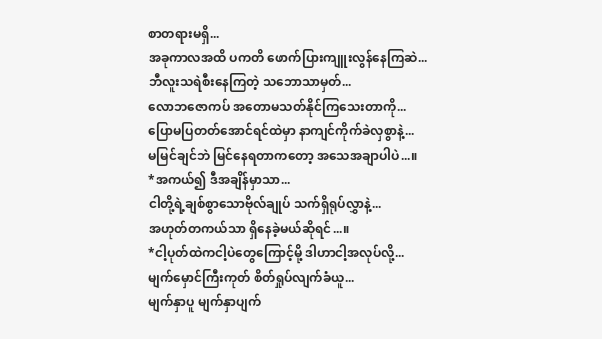စာတရားမရှိ...
အခုကာလအထိ ပကတိ ဖောက်ပြားကျူးလွန်နေကြဆဲ...
ဘီလူးသရဲစီးနေကြတဲ့ သဘောသာမှတ်...
လောဘဇောကပ် အတောမသတ်နိုင်ကြသေးတာကို...
ပြောမပြတတ်အောင်ရင်ထဲမှာ နာကျင်ကိုက်ခဲလှစွာနဲ့...
မမြင်ချင်ဘဲ မြင်နေရတာကတော့ အသေအချာပါပဲ...။
*အကယ်၍ ဒီအချိန်မှာသာ...
ငါတို့ရဲ့ချစ်စွာသောဗိုလ်ချုပ် သက်ရှိရုပ်လွှာနဲ့...
အဟုတ်တကယ်သာ ရှိနေခဲ့မယ်ဆိုရင်...။
*ငါ့ပုတ်ထဲကငါ့ပဲတွေကြောင့်မို့ ဒါဟာငါ့အလုပ်လို့...
မျက်မှောင်ကြီးကုတ် စိတ်ရှုပ်လျက်ခံယူ...
မျက်နှာပူ မျက်နှာပျက်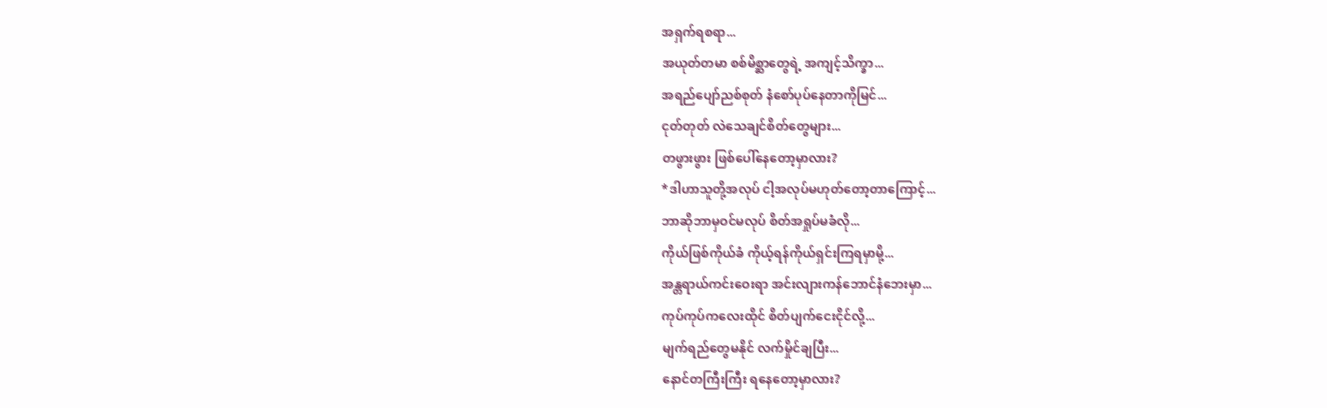အရှက်ရစရာ...
အယုတ်တမာ စစ်မိစ္ဆာတွေရဲ့ အကျင့်သိက္ခာ...
အရည်ပျော်ညစ်စုတ် နံစော်ပုပ်နေတာကိုမြင်...
ငုတ်တုတ် လဲသေချင်စိတ်တွေများ...
တဖွားဖွား ဖြစ်ပေါ်နေတော့မှာလား?
*ဒါဟာသူတို့အလုပ် ငါ့အလုပ်မဟုတ်တော့တာကြောင့်...
ဘာဆိုဘာမှဝင်မလုပ် စိတ်အရှုပ်မခံလို...
ကိုယ်ဖြစ်ကိုယ်ခံ ကိုယ့်ရန်ကိုယ်ရှင်းကြရမှာမို့...
အန္တရာယ်ကင်းဝေးရာ အင်းလျားကန်ဘောင်နံဘေးမှာ...
ကုပ်ကုပ်ကလေးထိုင် စိတ်ပျက်ငေးငိုင်လို့...
မျက်ရည်တွေမနိုင် လက်မှိုင်ချပြီး...
နောင်တကြီးကြီး ရနေတော့မှာလား?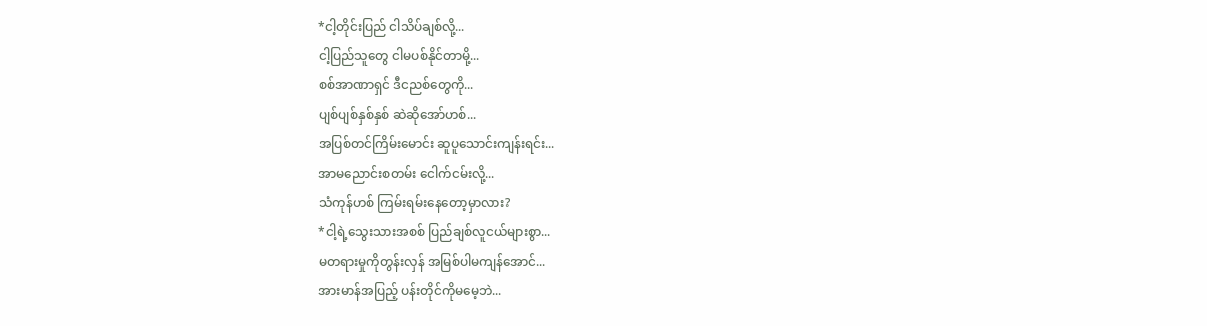*ငါ့တိုင်းပြည် ငါသိပ်ချစ်လို့...
ငါ့ပြည်သူတွေ ငါမပစ်နိုင်တာမို့...
စစ်အာဏာရှင် ဒီငညစ်တွေကို...
ပျစ်ပျစ်နှစ်နှစ် ဆဲဆိုအော်ဟစ်...
အပြစ်တင်ကြိမ်းမောင်း ဆူပူသောင်းကျန်းရင်း...
အာမညောင်းစတမ်း ငေါက်ငမ်းလို့...
သံကုန်ဟစ် ကြမ်းရမ်းနေတော့မှာလား?
*ငါ့ရဲ့သွေးသားအစစ် ပြည်ချစ်လူငယ်များစွာ...
မတရားမှုကိုတွန်းလှန် အမြစ်ပါမကျန်အောင်...
အားမာန်အပြည့် ပန်းတိုင်ကိုမမေ့ဘဲ...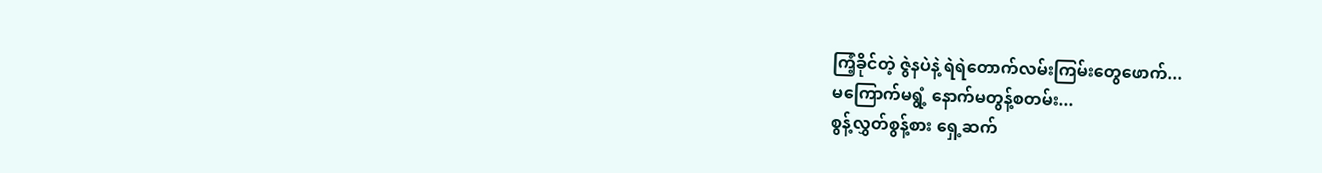ကြံ့ခိုင်တဲ့ ဇွဲနပဲနဲ့ ရဲရဲတောက်လမ်းကြမ်းတွေဖောက်...
မကြောက်မရွံ့ နောက်မတွန့်စတမ်း...
စွန့်လွှတ်စွန့်စား ရှေ့ဆက်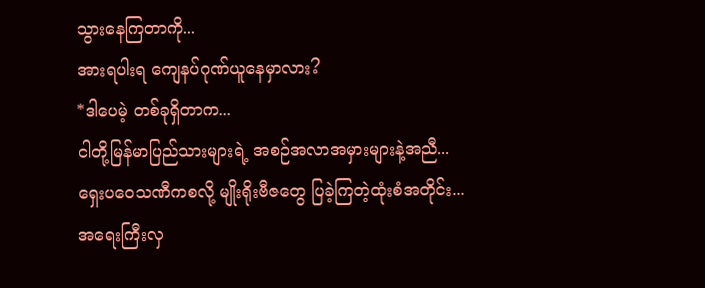သွားနေကြတာကို...
အားရပါးရ ကျေနပ်ဂုဏ်ယူနေမှာလား?
*ဒါပေမဲ့ တစ်ခုရှိတာက...
ငါတို့မြန်မာပြည်သားများရဲ့ အစဉ်အလာအမှားများနဲ့အညီ...
ရှေးပဝေသဏီကစလို့ မျိုးရိုးဗီဇတွေ ပြခဲ့ကြတဲ့ထုံးစံအတိုင်း...
အရေးကြီးလှ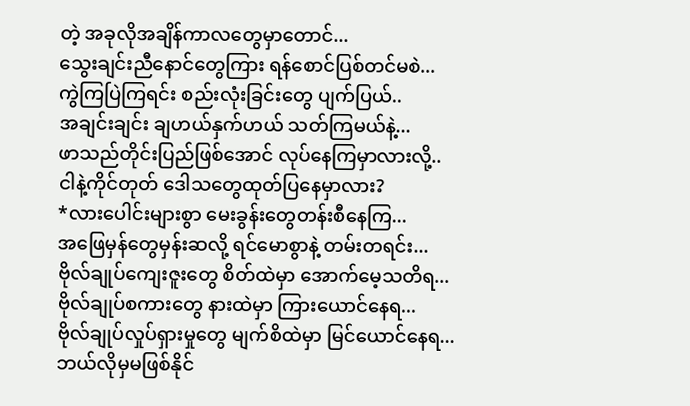တဲ့ အခုလိုအချိန်ကာလတွေမှာတောင်...
သွေးချင်းညီနောင်တွေကြား ရန်စောင်ပြစ်တင်မစဲ...
ကွဲကြပြဲကြရင်း စည်းလုံးခြင်းတွေ ပျက်ပြယ်..
အချင်းချင်း ချဟယ်နှက်ဟယ် သတ်ကြမယ်နဲ့...
ဖာသည်တိုင်းပြည်ဖြစ်အောင် လုပ်နေကြမှာလားလို့..
ငါနဲ့ကိုင်တုတ် ဒေါသတွေထုတ်ပြနေမှာလား?
*လားပေါင်းများစွာ မေးခွန်းတွေတန်းစီနေကြ...
အဖြေမှန်တွေမှန်းဆလို့ ရင်မောစွာနဲ့ တမ်းတရင်း...
ဗိုလ်ချုပ်ကျေးဇူးတွေ စိတ်ထဲမှာ အောက်မေ့သတိရ...
ဗိုလ်ချုပ်စကားတွေ နားထဲမှာ ကြားယောင်နေရ...
ဗိုလ်ချုပ်လှုပ်ရှားမှုတွေ မျက်စိထဲမှာ မြင်ယောင်နေရ...
ဘယ်လိုမှမဖြစ်နိုင်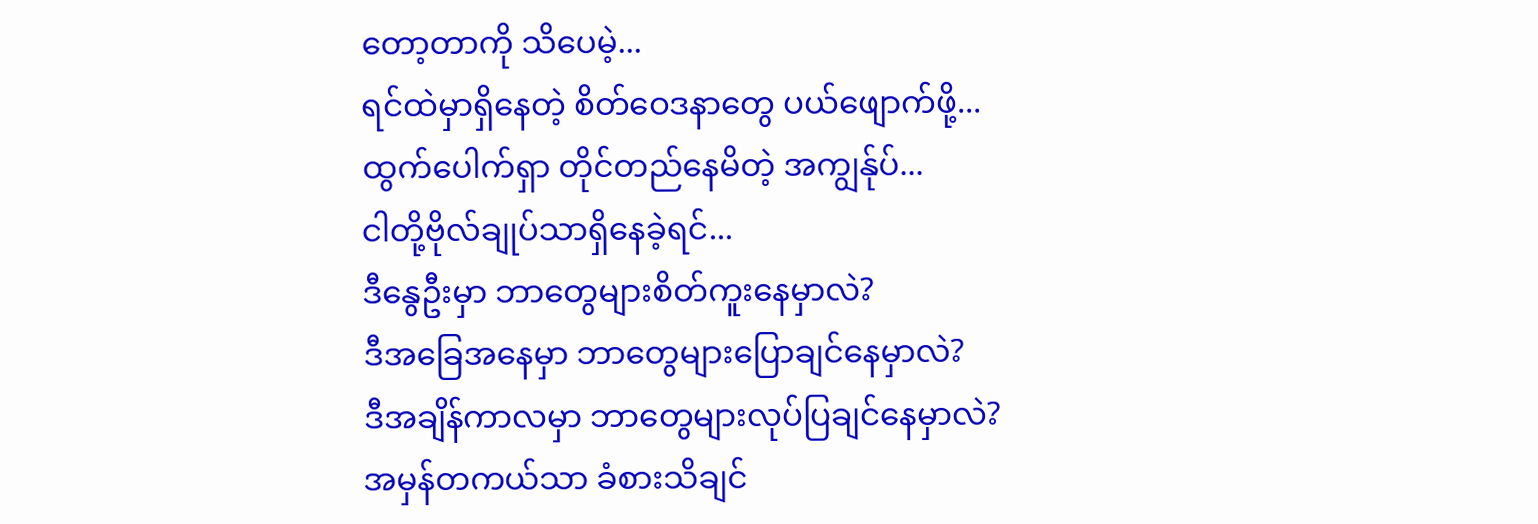တော့တာကို သိပေမဲ့...
ရင်ထဲမှာရှိနေတဲ့ စိတ်ဝေဒနာတွေ ပယ်ဖျောက်ဖို့...
ထွက်ပေါက်ရှာ တိုင်တည်နေမိတဲ့ အကျွန်ုပ်...
ငါတို့ဗိုလ်ချုပ်သာရှိနေခဲ့ရင်...
ဒီနွေဦးမှာ ဘာတွေများစိတ်ကူးနေမှာလဲ?
ဒီအခြေအနေမှာ ဘာတွေများပြောချင်နေမှာလဲ?
ဒီအချိန်ကာလမှာ ဘာတွေများလုပ်ပြချင်နေမှာလဲ?
အမှန်တကယ်သာ ခံစားသိချင်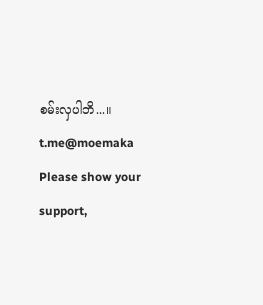စမ်းလှပါဘိ...။
t.me@moemaka
Please show your support,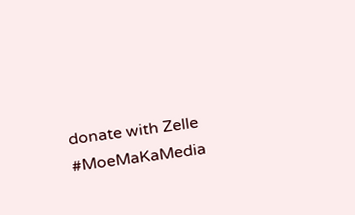donate with Zelle
#MoeMaKaMedia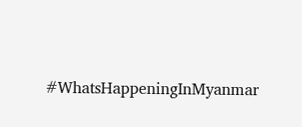#WhatsHappeningInMyanmar